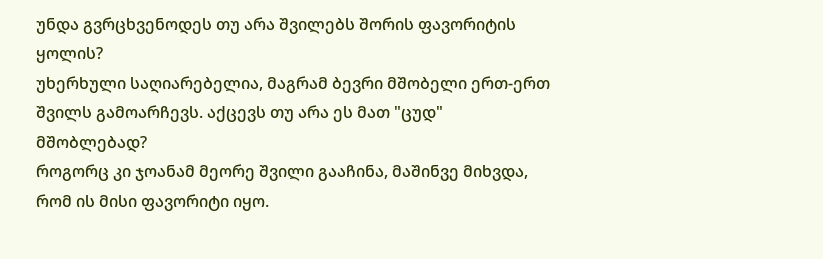უნდა გვრცხვენოდეს თუ არა შვილებს შორის ფავორიტის ყოლის?
უხერხული საღიარებელია, მაგრამ ბევრი მშობელი ერთ-ერთ შვილს გამოარჩევს. აქცევს თუ არა ეს მათ "ცუდ" მშობლებად?
როგორც კი ჯოანამ მეორე შვილი გააჩინა, მაშინვე მიხვდა, რომ ის მისი ფავორიტი იყო.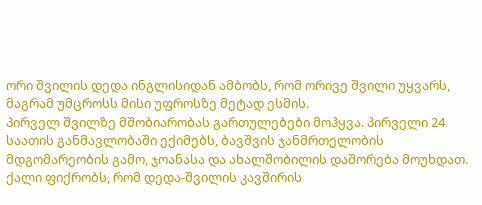ორი შვილის დედა ინგლისიდან ამბობს, რომ ორივე შვილი უყვარს, მაგრამ უმცროსს მისი უფროსზე მეტად ესმის.
პირველ შვილზე მშობიარობას გართულებები მოჰყვა. პირველი 24 საათის განმავლობაში ექიმებს, ბავშვის ჯანმრთელობის მდგომარეობის გამო, ჯოანასა და ახალშობილის დაშორება მოუხდათ. ქალი ფიქრობს, რომ დედა-შვილის კავშირის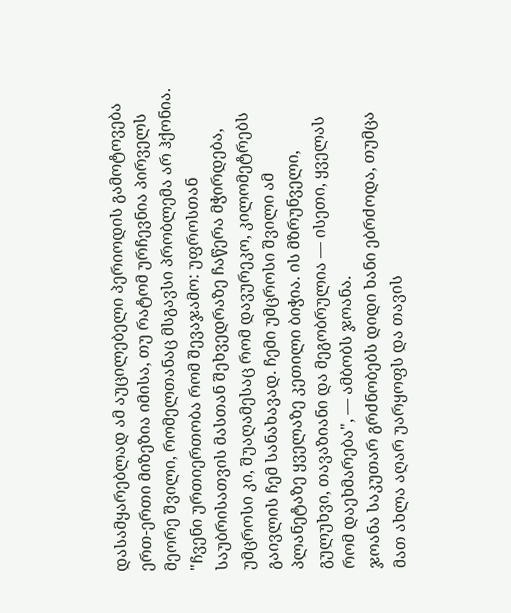დასამყარებლად ამ აუცილებელი პერიოდის გამოტოვება ერთ-ერთი მიზეზია იმისა, თუ რატომ ურჩევნია პირველს მეორე შვილი, რომელთანაც მსგავსი პრობლემა არ ჰქონია.
"ჩვენი ურთიერთობა რომ შევაჯამო: უფროსთან საუბრისათვის მასთან შეხვედრაზე ჩაწერა მჭირდება, უმცროსი კი, შუაღამესაც რომ დავურეკო, კილომეტრებს გაივლის ჩემ სანახავად. ჩემი უმცროსი შვილი ამ პლანეტაზე ყველაზე კეთილი ბიჭია. ის მზრუნველი, გულუხვი, თავაზიანი და მეგობრულია — ისეთი, ყველას რომ დაეხმარება", — ამბობს ჯოანა.
ჯოანა საკუთარ გრძნობებს დიდი ხანი ებრძოდა, თუმცა მათ ახლა აღარ უარყოფს და თავის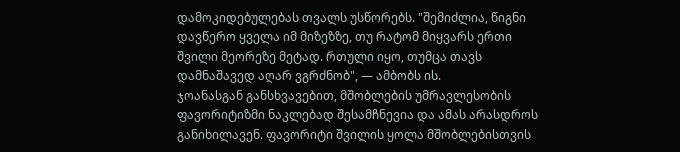დამოკიდებულებას თვალს უსწორებს. "შემიძლია, წიგნი დავწერო ყველა იმ მიზეზზე, თუ რატომ მიყვარს ერთი შვილი მეორეზე მეტად. რთული იყო, თუმცა თავს დამნაშავედ აღარ ვგრძნობ", — ამბობს ის.
ჯოანასგან განსხვავებით, მშობლების უმრავლესობის ფავორიტიზმი ნაკლებად შესამჩნევია და ამას არასდროს განიხილავენ. ფავორიტი შვილის ყოლა მშობლებისთვის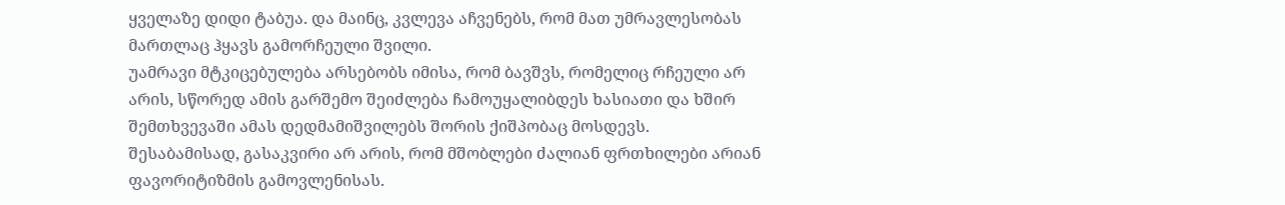ყველაზე დიდი ტაბუა. და მაინც, კვლევა აჩვენებს, რომ მათ უმრავლესობას მართლაც ჰყავს გამორჩეული შვილი.
უამრავი მტკიცებულება არსებობს იმისა, რომ ბავშვს, რომელიც რჩეული არ არის, სწორედ ამის გარშემო შეიძლება ჩამოუყალიბდეს ხასიათი და ხშირ შემთხვევაში ამას დედმამიშვილებს შორის ქიშპობაც მოსდევს. შესაბამისად, გასაკვირი არ არის, რომ მშობლები ძალიან ფრთხილები არიან ფავორიტიზმის გამოვლენისას.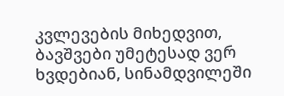კვლევების მიხედვით, ბავშვები უმეტესად ვერ ხვდებიან, სინამდვილეში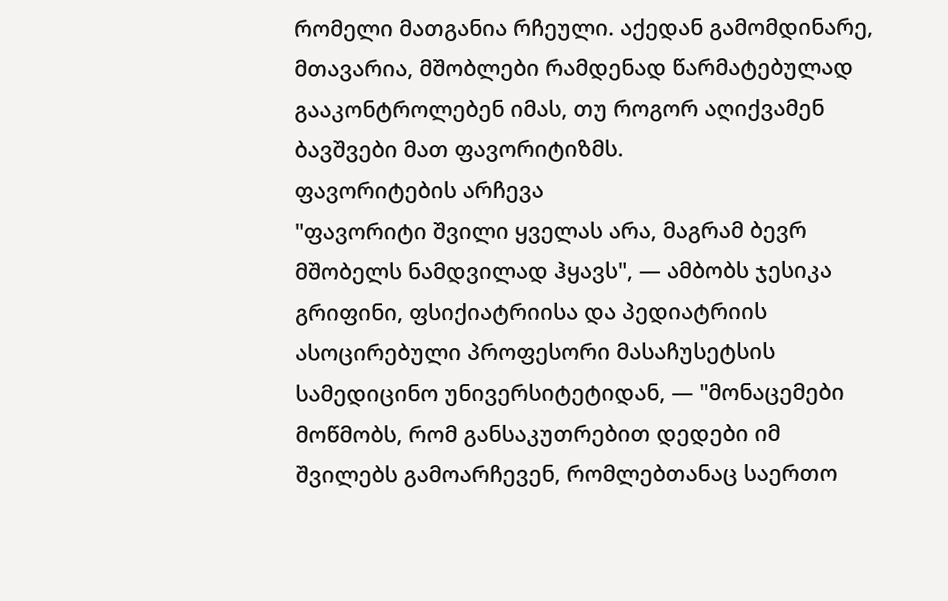რომელი მათგანია რჩეული. აქედან გამომდინარე, მთავარია, მშობლები რამდენად წარმატებულად გააკონტროლებენ იმას, თუ როგორ აღიქვამენ ბავშვები მათ ფავორიტიზმს.
ფავორიტების არჩევა
"ფავორიტი შვილი ყველას არა, მაგრამ ბევრ მშობელს ნამდვილად ჰყავს", — ამბობს ჯესიკა გრიფინი, ფსიქიატრიისა და პედიატრიის ასოცირებული პროფესორი მასაჩუსეტსის სამედიცინო უნივერსიტეტიდან, — "მონაცემები მოწმობს, რომ განსაკუთრებით დედები იმ შვილებს გამოარჩევენ, რომლებთანაც საერთო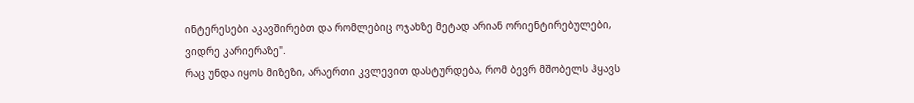ინტერესები აკავშირებთ და რომლებიც ოჯახზე მეტად არიან ორიენტირებულები, ვიდრე კარიერაზე".
რაც უნდა იყოს მიზეზი, არაერთი კვლევით დასტურდება, რომ ბევრ მშობელს ჰყავს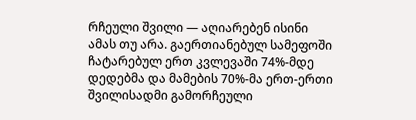რჩეული შვილი — აღიარებენ ისინი ამას თუ არა. გაერთიანებულ სამეფოში ჩატარებულ ერთ კვლევაში 74%-მდე დედებმა და მამების 70%-მა ერთ-ერთი შვილისადმი გამორჩეული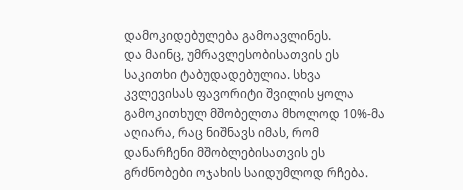დამოკიდებულება გამოავლინეს.
და მაინც, უმრავლესობისათვის ეს საკითხი ტაბუდადებულია. სხვა კვლევისას ფავორიტი შვილის ყოლა გამოკითხულ მშობელთა მხოლოდ 10%-მა აღიარა, რაც ნიშნავს იმას, რომ დანარჩენი მშობლებისათვის ეს გრძნობები ოჯახის საიდუმლოდ რჩება.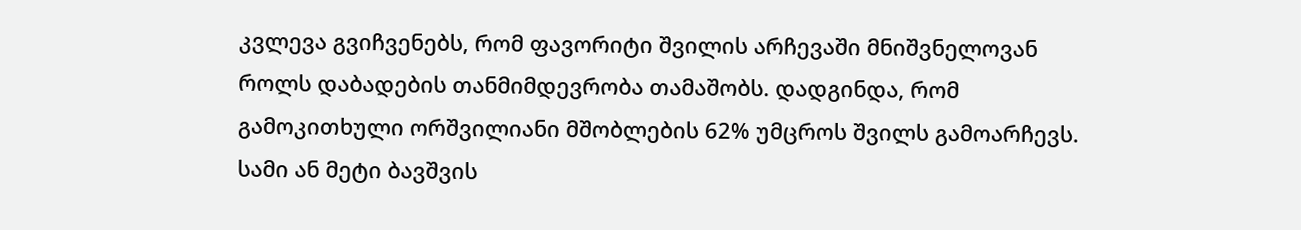კვლევა გვიჩვენებს, რომ ფავორიტი შვილის არჩევაში მნიშვნელოვან როლს დაბადების თანმიმდევრობა თამაშობს. დადგინდა, რომ გამოკითხული ორშვილიანი მშობლების 62% უმცროს შვილს გამოარჩევს. სამი ან მეტი ბავშვის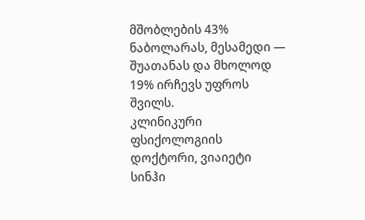მშობლების 43% ნაბოლარას, მესამედი — შუათანას და მხოლოდ 19% ირჩევს უფროს შვილს.
კლინიკური ფსიქოლოგიის დოქტორი, ვიაიეტი სინჰი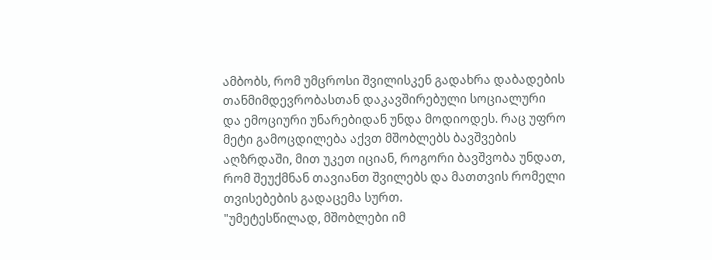ამბობს, რომ უმცროსი შვილისკენ გადახრა დაბადების თანმიმდევრობასთან დაკავშირებული სოციალური და ემოციური უნარებიდან უნდა მოდიოდეს. რაც უფრო მეტი გამოცდილება აქვთ მშობლებს ბავშვების აღზრდაში, მით უკეთ იციან, როგორი ბავშვობა უნდათ, რომ შეუქმნან თავიანთ შვილებს და მათთვის რომელი თვისებების გადაცემა სურთ.
"უმეტესწილად, მშობლები იმ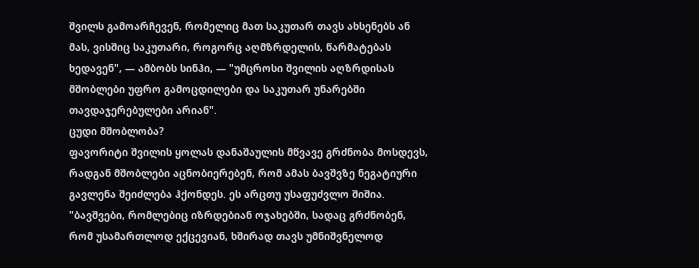შვილს გამოარჩევენ, რომელიც მათ საკუთარ თავს ახსენებს ან მას, ვისშიც საკუთარი, როგორც აღმზრდელის, წარმატებას ხედავენ", — ამბობს სინჰი, — "უმცროსი შვილის აღზრდისას მშობლები უფრო გამოცდილები და საკუთარ უნარებში თავდაჯერებულები არიან".
ცუდი მშობლობა?
ფავორიტი შვილის ყოლას დანაშაულის მწვავე გრძნობა მოსდევს, რადგან მშობლები აცნობიერებენ, რომ ამას ბავშვზე ნეგატიური გავლენა შეიძლება ჰქონდეს. ეს არცთუ უსაფუძვლო შიშია.
"ბავშვები, რომლებიც იზრდებიან ოჯახებში, სადაც გრძნობენ, რომ უსამართლოდ ექცევიან, ხშირად თავს უმნიშვნელოდ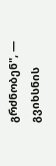გრძნობენ", — გვიხსნის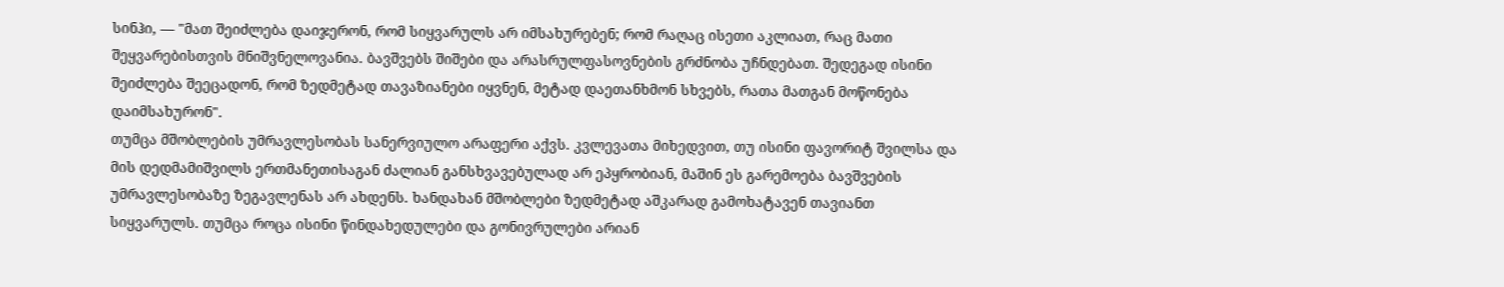სინჰი, — "მათ შეიძლება დაიჯერონ, რომ სიყვარულს არ იმსახურებენ; რომ რაღაც ისეთი აკლიათ, რაც მათი შეყვარებისთვის მნიშვნელოვანია. ბავშვებს შიშები და არასრულფასოვნების გრძნობა უჩნდებათ. შედეგად ისინი შეიძლება შეეცადონ, რომ ზედმეტად თავაზიანები იყვნენ, მეტად დაეთანხმონ სხვებს, რათა მათგან მოწონება დაიმსახურონ".
თუმცა მშობლების უმრავლესობას სანერვიულო არაფერი აქვს. კვლევათა მიხედვით, თუ ისინი ფავორიტ შვილსა და მის დედმამიშვილს ერთმანეთისაგან ძალიან განსხვავებულად არ ეპყრობიან, მაშინ ეს გარემოება ბავშვების უმრავლესობაზე ზეგავლენას არ ახდენს. ხანდახან მშობლები ზედმეტად აშკარად გამოხატავენ თავიანთ სიყვარულს. თუმცა როცა ისინი წინდახედულები და გონივრულები არიან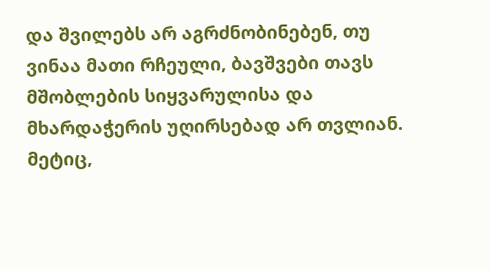და შვილებს არ აგრძნობინებენ, თუ ვინაა მათი რჩეული, ბავშვები თავს მშობლების სიყვარულისა და მხარდაჭერის უღირსებად არ თვლიან.
მეტიც,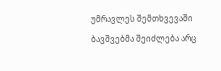უმრავლეს შემთხვევაში ბავშვებმა შეიძლება არც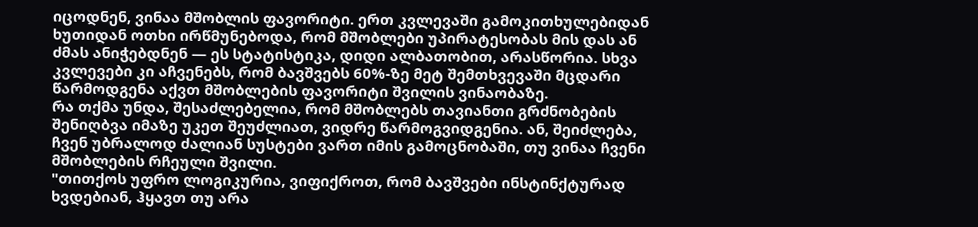იცოდნენ, ვინაა მშობლის ფავორიტი. ერთ კვლევაში გამოკითხულებიდან ხუთიდან ოთხი ირწმუნებოდა, რომ მშობლები უპირატესობას მის დას ან ძმას ანიჭებდნენ — ეს სტატისტიკა, დიდი ალბათობით, არასწორია. სხვა კვლევები კი აჩვენებს, რომ ბავშვებს 60%-ზე მეტ შემთხვევაში მცდარი წარმოდგენა აქვთ მშობლების ფავორიტი შვილის ვინაობაზე.
რა თქმა უნდა, შესაძლებელია, რომ მშობლებს თავიანთი გრძნობების შენიღბვა იმაზე უკეთ შეუძლიათ, ვიდრე წარმოგვიდგენია. ან, შეიძლება, ჩვენ უბრალოდ ძალიან სუსტები ვართ იმის გამოცნობაში, თუ ვინაა ჩვენი მშობლების რჩეული შვილი.
"თითქოს უფრო ლოგიკურია, ვიფიქროთ, რომ ბავშვები ინსტინქტურად ხვდებიან, ჰყავთ თუ არა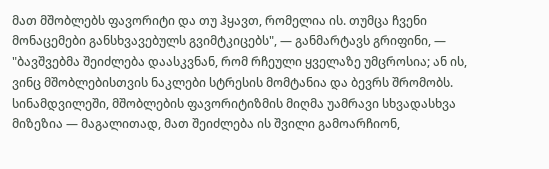მათ მშობლებს ფავორიტი და თუ ჰყავთ, რომელია ის. თუმცა ჩვენი მონაცემები განსხვავებულს გვიმტკიცებს", — განმარტავს გრიფინი, — "ბავშვებმა შეიძლება დაასკვნან, რომ რჩეული ყველაზე უმცროსია; ან ის, ვინც მშობლებისთვის ნაკლები სტრესის მომტანია და ბევრს შრომობს. სინამდვილეში, მშობლების ფავორიტიზმის მიღმა უამრავი სხვადასხვა მიზეზია — მაგალითად, მათ შეიძლება ის შვილი გამოარჩიონ,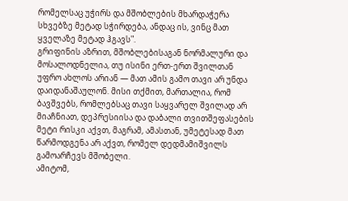რომელსაც უჭირს და მშობლების მხარდაჭერა სხვებზე მეტად სჭირდება, ანდაც ის, ვინც მათ ყველაზე მეტად ჰგავს".
გრიფინის აზრით, მშობლებისაგან ნორმალური და მოსალოდნელია, თუ ისინი ერთ-ერთ შვილთან უფრო ახლოს არიან — მათ ამის გამო თავი არ უნდა დაიდანაშაულონ. მისი თქმით, მართალია, რომ ბავშვებს, რომლებსაც თავი საყვარელ შვილად არ მიაჩნიათ, დეპრესიისა და დაბალი თვითშეფასების მეტი რისკი აქვთ, მაგრამ, ამასთან, უმეტესად მათ წარმოდგენა არ აქვთ, რომელ დედმამიშვილს გამოარჩევს მშობელი.
ამიტომ,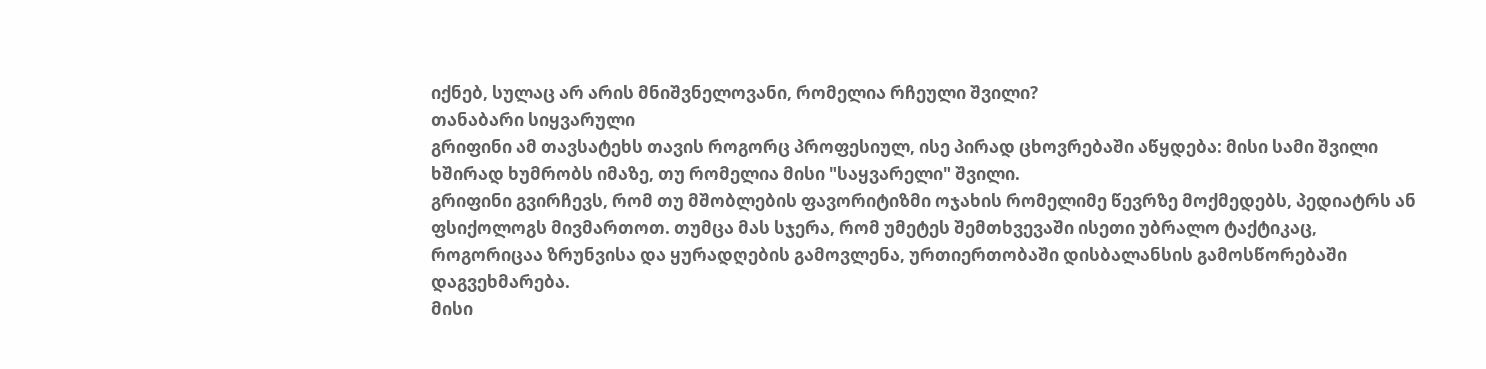იქნებ, სულაც არ არის მნიშვნელოვანი, რომელია რჩეული შვილი?
თანაბარი სიყვარული
გრიფინი ამ თავსატეხს თავის როგორც პროფესიულ, ისე პირად ცხოვრებაში აწყდება: მისი სამი შვილი ხშირად ხუმრობს იმაზე, თუ რომელია მისი "საყვარელი" შვილი.
გრიფინი გვირჩევს, რომ თუ მშობლების ფავორიტიზმი ოჯახის რომელიმე წევრზე მოქმედებს, პედიატრს ან ფსიქოლოგს მივმართოთ. თუმცა მას სჯერა, რომ უმეტეს შემთხვევაში ისეთი უბრალო ტაქტიკაც, როგორიცაა ზრუნვისა და ყურადღების გამოვლენა, ურთიერთობაში დისბალანსის გამოსწორებაში დაგვეხმარება.
მისი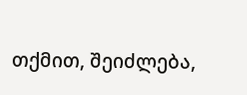თქმით, შეიძლება,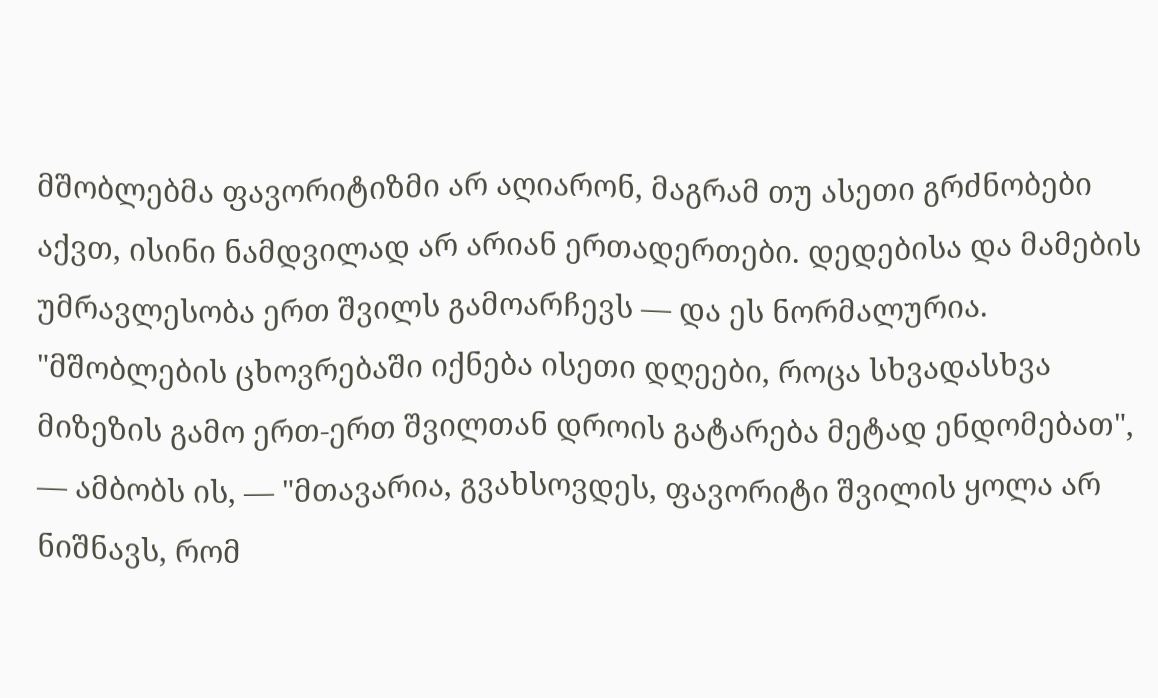მშობლებმა ფავორიტიზმი არ აღიარონ, მაგრამ თუ ასეთი გრძნობები აქვთ, ისინი ნამდვილად არ არიან ერთადერთები. დედებისა და მამების უმრავლესობა ერთ შვილს გამოარჩევს — და ეს ნორმალურია.
"მშობლების ცხოვრებაში იქნება ისეთი დღეები, როცა სხვადასხვა მიზეზის გამო ერთ-ერთ შვილთან დროის გატარება მეტად ენდომებათ", — ამბობს ის, — "მთავარია, გვახსოვდეს, ფავორიტი შვილის ყოლა არ ნიშნავს, რომ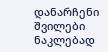დანარჩენი შვილები ნაკლებად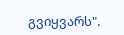გვიყვარს".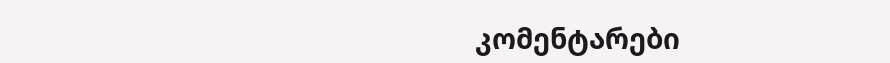კომენტარები